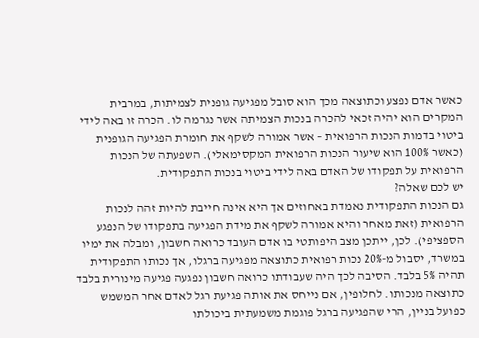כאשר אדם נפצע וכתוצאה מכך הוא סובל מפגיעה גופנית לצמיתות, במרבית המקרים הוא יהיה זכאי להכרה בנכות הצמיתה אשר נגרמה לו. הכרה זו באה לידי ביטוי בדמות הנכות הרפואית – אשר אמורה לשקף את חומרת הפגיעה הגופנית (כאשר 100% הוא שיעור הנכות הרפואית המקסימאלי). השפעתה של הנכות הרפואית על תפקודו של האדם באה לידי ביטוי בנכות התפקודית.
יש לכם שאלה?
גם הנכות התפקודית נאמדת באחוזים אך היא אינה חייבת להיות זהה לנכות הרפואית (זאת מאחר והיא אמורה לשקף את מידת הפגיעה בתפקודו של הנפגע הספציפי). לכן, ייתכן מצב היפותטי בו אדם העובד כרואה חשבון, ומבלה את ימיו במשרד, יסבול מ-20% נכות רפואית כתוצאה מפגיעה ברגלו, אך נכותו התפקודית תהיה 5% בלבד. הסיבה לכך היה שעבודתו כרואה חשבון נפגעה פגיעה מינורית בלבד כתוצאה מנכותו. לחלופין, אם נייחס את אותה פגיעת רגל לאדם אחר המשמש כפועל בניין, הרי שהפגיעה ברגל פוגמת משמעתית ביכולתו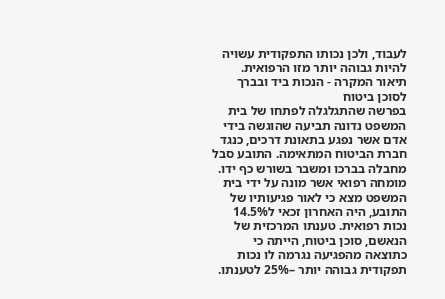לעבוד, ולכן נכותו התפקודית עשויה להיות גבוהה יותר מזו הרפואית.
תיאור המקרה - הנכות ביד ובברך לסוכן ביטוח
בפרשה שהתגלגלה לפתחו של בית המשפט נדונה תביעה שהוגשה בידי אדם אשר נפגע בתאונת דרכים, כנגד חברת הביטוח המתאימה. התובע סבל מחבלה בברכו ומשבר בשורש כף ידו. מומחה רפואי אשר מונה על ידי בית המשפט מצא כי לאור פגיעותיו של התובע, היה האחרון זכאי ל14.5% נכות רפואית. טענתו המרכזית של הנאשם, סוכן ביטוח, הייתה כי כתוצאה מהפגיעה נגרמה לו נכות תפקודית גבוהה יותר –25% לטענתו.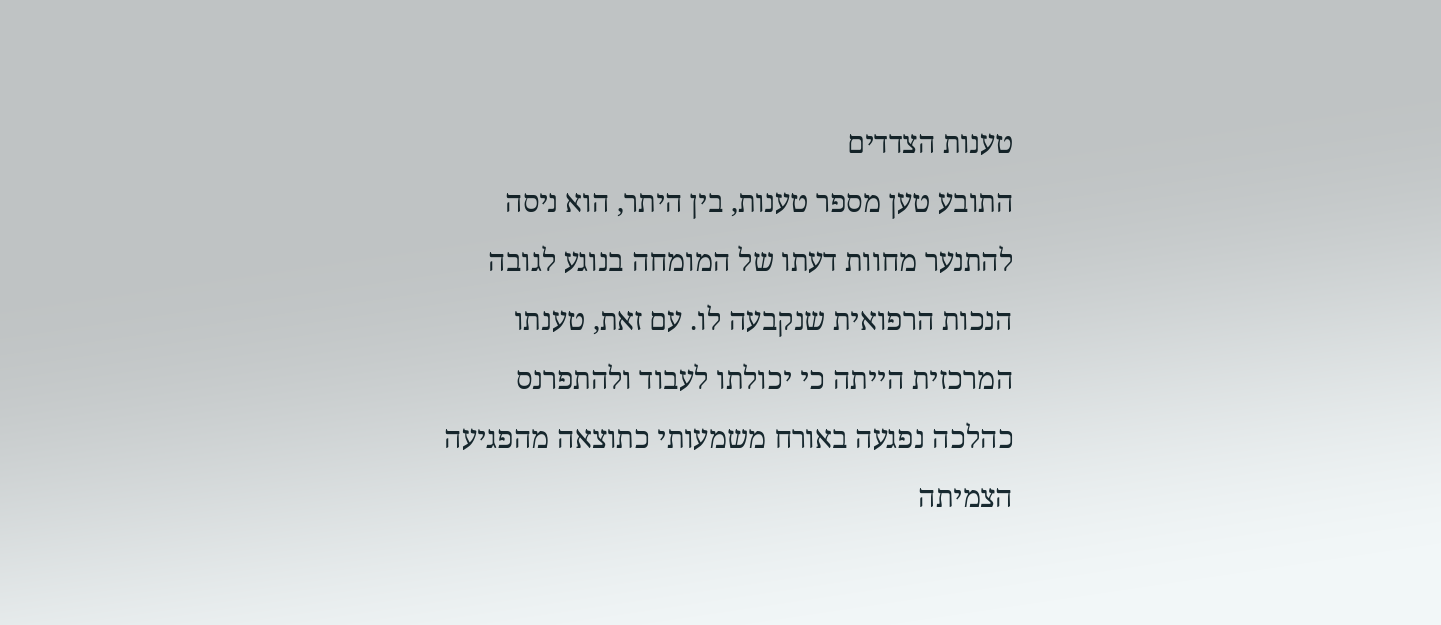טענות הצדדים
התובע טען מספר טענות, בין היתר, הוא ניסה להתנער מחוות דעתו של המומחה בנוגע לגובה הנכות הרפואית שנקבעה לו. עם זאת, טענתו המרכזית הייתה כי יכולתו לעבוד ולהתפרנס כהלכה נפגעה באורח משמעותי כתוצאה מהפגיעה הצמיתה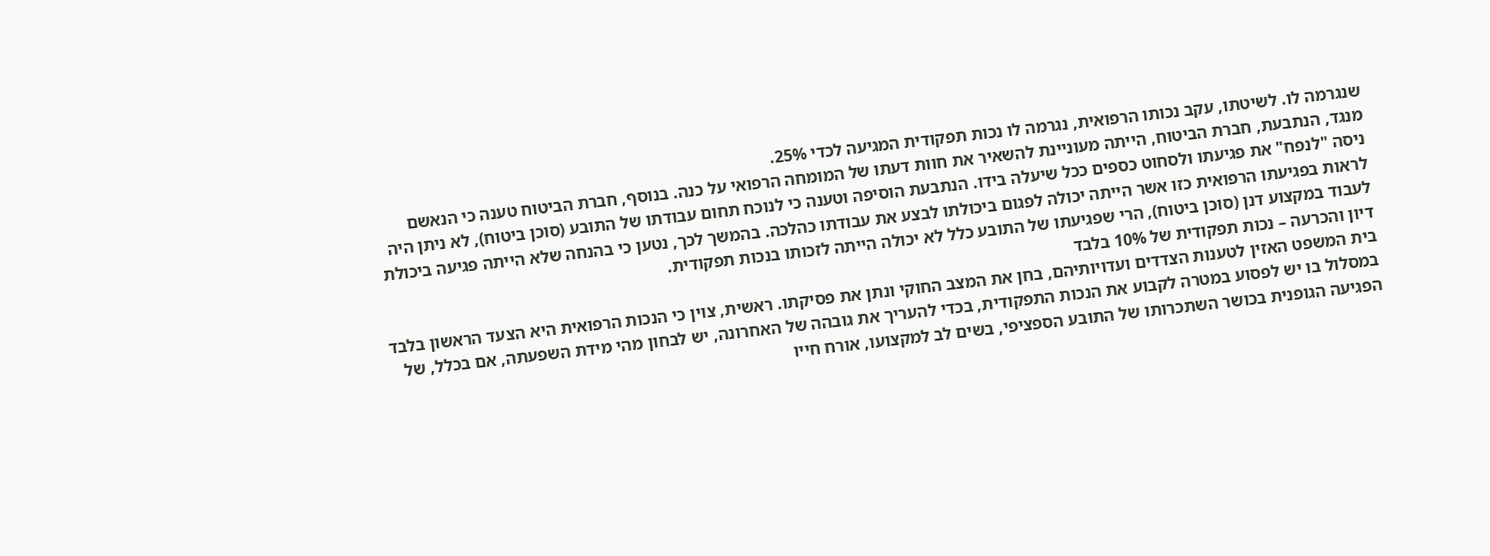שנגרמה לו. לשיטתו, עקב נכותו הרפואית, נגרמה לו נכות תפקודית המגיעה לכדי 25%.
מנגד, הנתבעת, חברת הביטוח, הייתה מעוניינת להשאיר את חוות דעתו של המומחה הרפואי על כנה. בנוסף, חברת הביטוח טענה כי הנאשם ניסה "לנפח" את פגיעתו ולסחוט כספים ככל שיעלה בידו. הנתבעת הוסיפה וטענה כי לנוכח תחום עבודתו של התובע (סוכן ביטוח), לא ניתן היה לראות בפגיעתו הרפואית כזו אשר הייתה יכולה לפגום ביכולתו לבצע את עבודתו כהלכה. בהמשך לכך, נטען כי בהנחה שלא הייתה פגיעה ביכולת לעבוד במקצוע דנן (סוכן ביטוח), הרי שפגיעתו של התובע כלל לא יכולה הייתה לזכותו בנכות תפקודית.
דיון והכרעה – נכות תפקודית של 10% בלבד
בית המשפט האזין לטענות הצדדים ועדויותיהם, בחן את המצב החוקי ונתן את פסיקתו. ראשית, צוין כי הנכות הרפואית היא הצעד הראשון בלבד במסלול בו יש לפסוע במטרה לקבוע את הנכות התפקודית, בכדי להעריך את גובהה של האחרונה, יש לבחון מהי מידת השפעתה, אם בכלל, של הפגיעה הגופנית בכושר השתכרותו של התובע הספציפי, בשים לב למקצועו, אורח חייו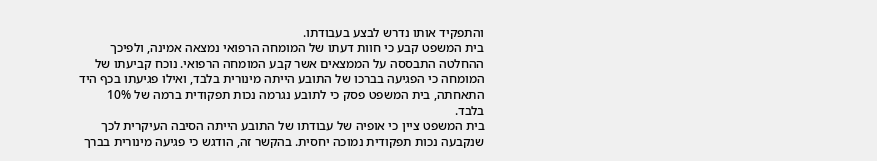והתפקיד אותו נדרש לבצע בעבודתו.
בית המשפט קבע כי חוות דעתו של המומחה הרפואי נמצאה אמינה, ולפיכך ההחלטה התבססה על הממצאים אשר קבע המומחה הרפואי. נוכח קביעתו של המומחה כי הפגיעה בברכו של התובע הייתה מינורית בלבד, ואילו פגיעתו בכף היד התאחתה, בית המשפט פסק כי לתובע נגרמה נכות תפקודית ברמה של 10% בלבד.
בית המשפט ציין כי אופיה של עבודתו של התובע הייתה הסיבה העיקרית לכך שנקבעה נכות תפקודית נמוכה יחסית. בהקשר זה, הודגש כי פגיעה מינורית בברך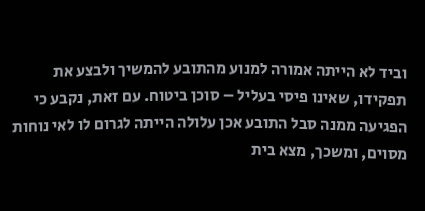וביד לא הייתה אמורה למנוע מהתובע להמשיך ולבצע את תפקידו, שאינו פיסי בעליל – סוכן ביטוח. עם זאת, נקבע כי הפגיעה ממנה סבל התובע אכן עלולה הייתה לגרום לו לאי נוחות מסוים, ומשכך, מצא בית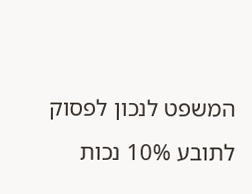המשפט לנכון לפסוק לתובע 10% נכות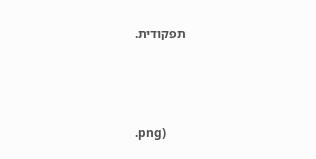תפקודית.



.png)